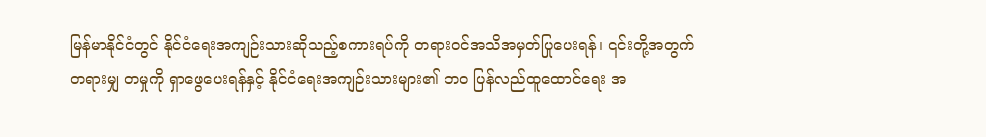မြန်မာနိုင်ငံတွင် နိုင်ငံရေးအကျဉ်းသားဆိုသည့်စကားရပ်ကို တရားဝင်အသိအမှတ်ပြုပေးရန်၊ ၎င်းတို့အတွက် တရားမျှ တမှုကို ရှာဖွေပေးရန်နှင့် နိုင်ငံရေးအကျဉ်းသားများ၏ ဘ၀ ပြန်လည်ထူထောင်ရေး အ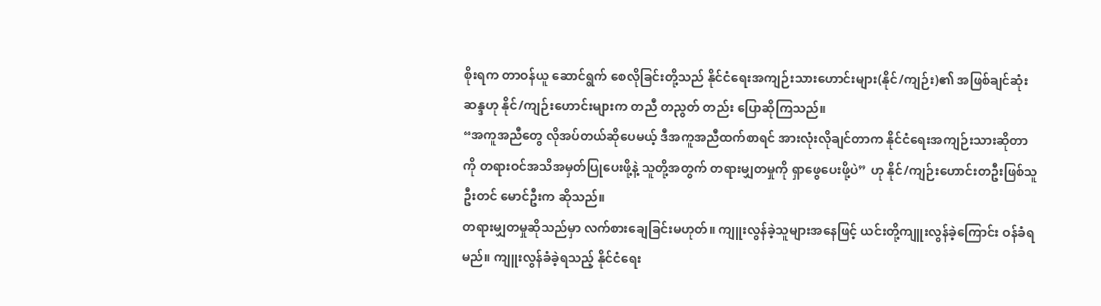စိုးရက တာဝန်ယူ ဆောင်ရွက် စေလိုခြင်းတို့သည် နိုင်ငံရေးအကျဉ်းသားဟောင်းများ(နိုင်/ကျဉ်း)၏ အဖြစ်ချင်ဆုံးဆန္ဒဟု နိုင်/ကျဉ်းဟောင်းများက တညီ တညွတ် တည်း ပြောဆိုကြသည်။
“အကူအညီတွေ လိုအပ်တယ်ဆိုပေမယ့် ဒီအကူအညီထက်စာရင် အားလုံးလိုချင်တာက နိုင်ငံရေးအကျဉ်းသားဆိုတာကို တရားဝင်အသိအမှတ်ပြုပေးဖို့နဲ့ သူတို့အတွက် တရားမျှတမှုကို ရှာဖွေပေးဖို့ပဲ” ဟု နိုင်/ကျဉ်းဟောင်းတဦးဖြစ်သူ ဦးတင် မောင်ဦးက ဆိုသည်။
တရားမျှတမှုဆိုသည်မှာ လက်စားချေခြင်းမဟုတ်။ ကျူးလွန်ခဲ့သူများအနေဖြင့် ယင်းတို့ကျူးလွန်ခဲ့ကြောင်း ဝန်ခံရမည်။ ကျူးလွန်ခံခဲ့ရသည့် နိုင်ငံရေး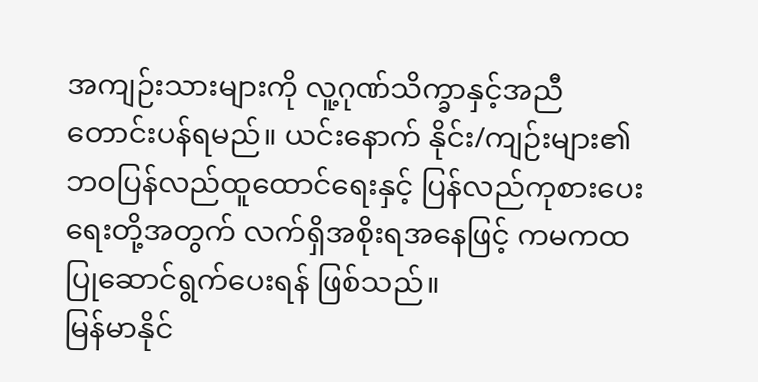အကျဉ်းသားများကို လူ့ဂုဏ်သိက္ခာနှင့်အညီ တောင်းပန်ရမည်။ ယင်းနောက် နိုင်း/ကျဉ်းများ၏ ဘဝပြန်လည်ထူထောင်ရေးနှင့် ပြန်လည်ကုစားပေးရေးတို့အတွက် လက်ရှိအစိုးရအနေဖြင့် ကမကထပြုဆောင်ရွက်ပေးရန် ဖြစ်သည်။
မြန်မာနိုင်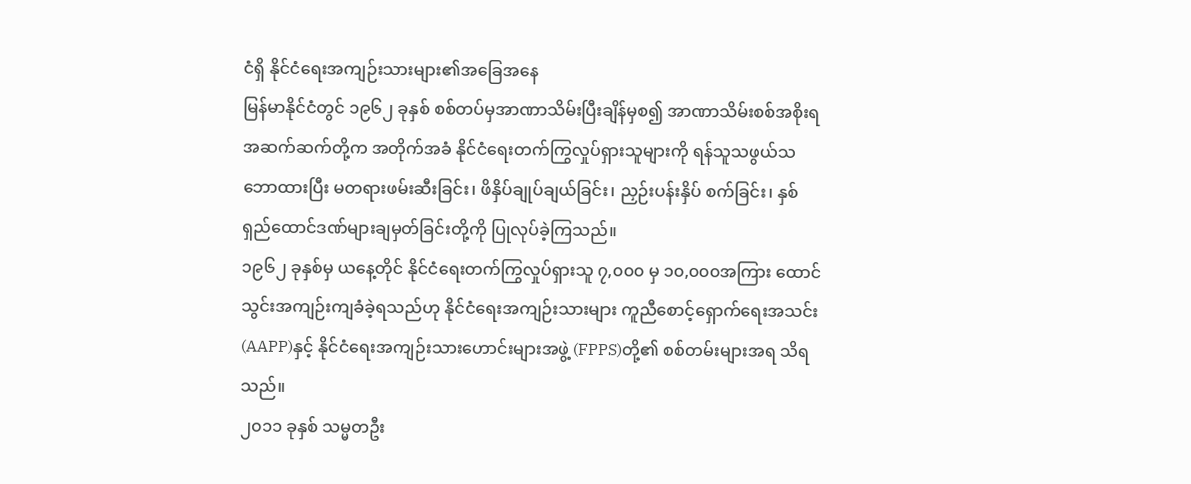ငံရှိ နိုင်ငံရေးအကျဉ်းသားများ၏အခြေအနေ
မြန်မာနိုင်ငံတွင် ၁၉၆၂ ခုနှစ် စစ်တပ်မှအာဏာသိမ်းပြီးချိန်မှစ၍ အာဏာသိမ်းစစ်အစိုးရအဆက်ဆက်တို့က အတိုက်အခံ နိုင်ငံရေးတက်ကြွလှုပ်ရှားသူများကို ရန်သူသဖွယ်သဘောထားပြီး မတရားဖမ်းဆီးခြင်း၊ ဖိနှိပ်ချုပ်ချယ်ခြင်း၊ ညှဉ်းပန်းနှိပ် စက်ခြင်း၊ နှစ်ရှည်ထောင်ဒဏ်များချမှတ်ခြင်းတို့ကို ပြုလုပ်ခဲ့ကြသည်။
၁၉၆၂ ခုနှစ်မှ ယနေ့တိုင် နိုင်ငံရေးတက်ကြွလှုပ်ရှားသူ ၇,၀၀၀ မှ ၁၀,၀၀၀အကြား ထောင်သွင်းအကျဉ်းကျခံခဲ့ရသည်ဟု နိုင်ငံရေးအကျဉ်းသားများ ကူညီစောင့်ရှောက်ရေးအသင်း(AAPP)နှင့် နိုင်ငံရေးအကျဉ်းသားဟောင်းများအဖွဲ့ (FPPS)တို့၏ စစ်တမ်းများအရ သိရသည်။
၂၀၁၁ ခုနှစ် သမ္မတဦး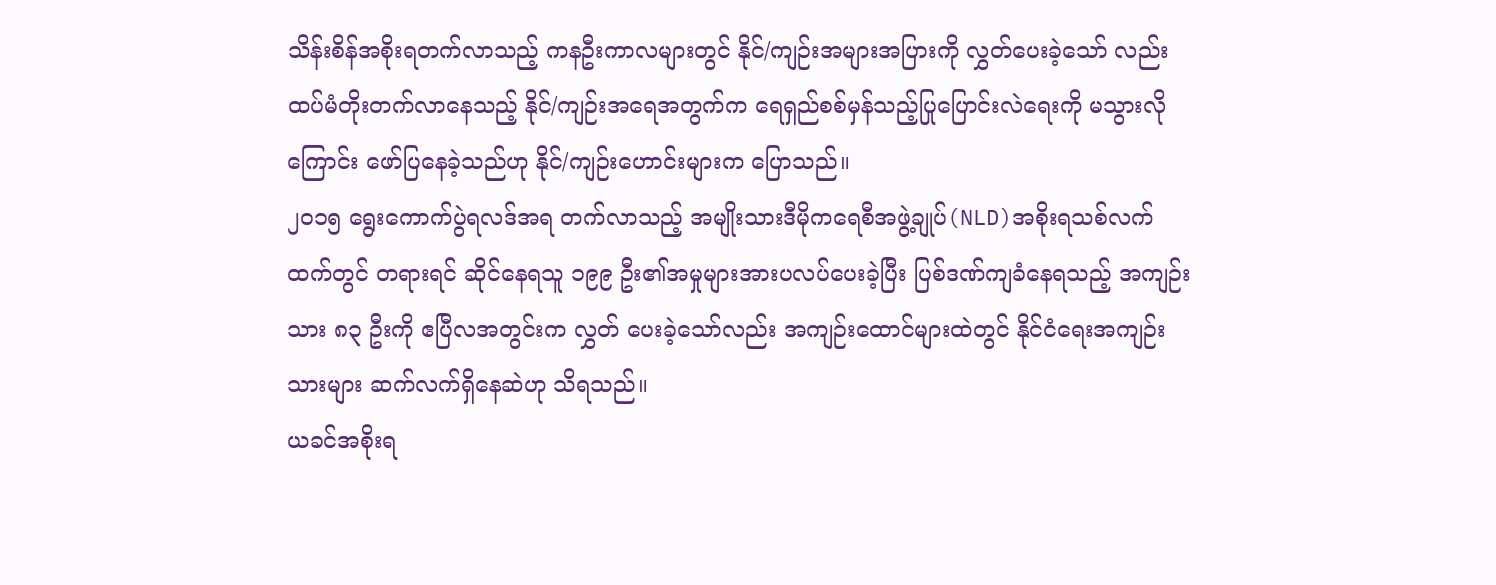သိန်းစိန်အစိုးရတက်လာသည့် ကနဦးကာလများတွင် နိုင်/ကျဉ်းအများအပြားကို လွှတ်ပေးခဲ့သော် လည်း ထပ်မံတိုးတက်လာနေသည့် နိုင်/ကျဉ်းအရေအတွက်က ရေရှည်စစ်မှန်သည့်ပြုပြောင်းလဲရေးကို မသွားလိုကြောင်း ဖော်ပြနေခဲ့သည်ဟု နိုင်/ကျဉ်းဟောင်းများက ပြောသည်။
၂၀၁၅ ရွေးကောက်ပွဲရလဒ်အရ တက်လာသည့် အမျိုးသားဒီမိုကရေစီအဖွဲ့ချုပ်(NLD)အစိုးရသစ်လက်ထက်တွင် တရားရင် ဆိုင်နေရသူ ၁၉၉ ဦး၏အမှုများအားပလပ်ပေးခဲ့ပြီး ပြစ်ဒဏ်ကျခံနေရသည့် အကျဉ်းသား ၈၃ ဦးကို ဧပြီလအတွင်းက လွှတ် ပေးခဲ့သော်လည်း အကျဉ်းထောင်များထဲတွင် နိုင်ငံရေးအကျဉ်းသားများ ဆက်လက်ရှိနေဆဲဟု သိရသည်။
ယခင်အစိုးရ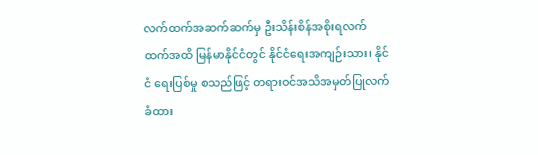လက်ထက်အဆက်ဆက်မှ ဦးသိန်းစိန်အစိုးရလက်ထက်အထိ မြန်မာနိုင်ငံတွင် နိုင်ငံရေးအကျဉ်းသား၊ နိုင်ငံ ရေးပြစ်မှု စသည်ဖြင့် တရားဝင်အသိအမှတ်ပြုလက်ခံထား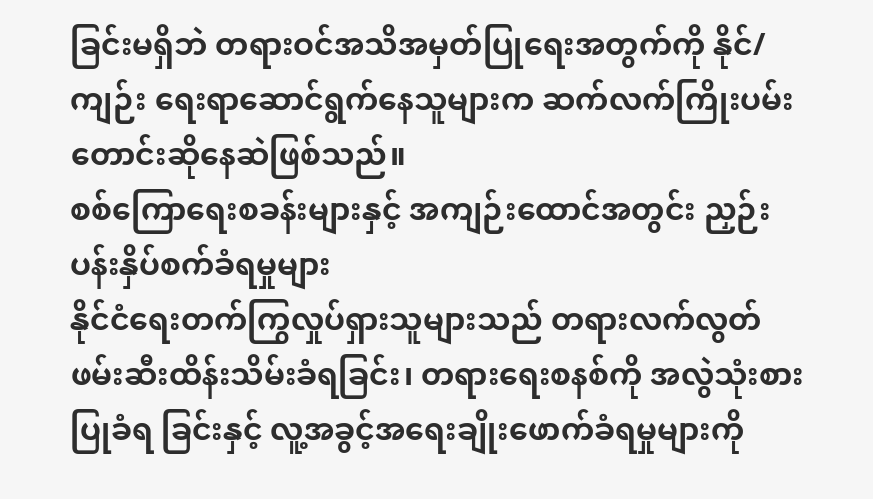ခြင်းမရှိဘဲ တရားဝင်အသိအမှတ်ပြုရေးအတွက်ကို နိုင်/ကျဉ်း ရေးရာဆောင်ရွက်နေသူများက ဆက်လက်ကြိုးပမ်း တောင်းဆိုနေဆဲဖြစ်သည်။
စစ်ကြောရေးစခန်းများနှင့် အကျဉ်းထောင်အတွင်း ညှဉ်းပန်းနှိပ်စက်ခံရမှုများ
နိုင်ငံရေးတက်ကြွလှုပ်ရှားသူများသည် တရားလက်လွတ် ဖမ်းဆီးထိန်းသိမ်းခံရခြင်း၊ တရားရေးစနစ်ကို အလွဲသုံးစားပြုခံရ ခြင်းနှင့် လူ့အခွင့်အရေးချိုးဖောက်ခံရမှုများကို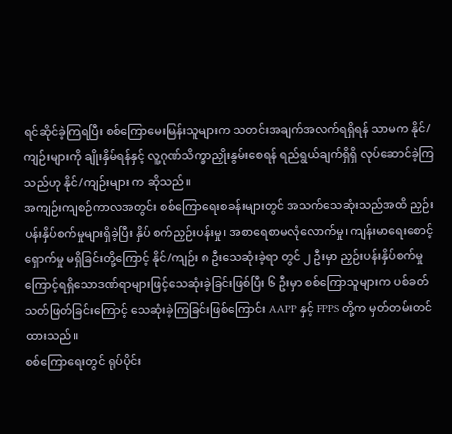ရင်ဆိုင်ခဲ့ကြရပြီး စစ်ကြောမေးမြန်းသူများက သတင်းအချက်အလက်ရရှိရန် သာမက နိုင်/ကျဉ်းများကို ချိုးနှိမ်ရန်နှင့် လူ့ဂုဏ်သိက္ခာညှိုးနွမ်းစေရန် ရည်ရွယ်ချက်ရှိရှိ လုပ်ဆောင်ခဲ့ကြသည်ဟု နိုင်/ကျဉ်းများ က ဆိုသည်။
အကျဉ်းကျစဉ်ကာလအတွင်း စစ်ကြောရေးစခန်းများတွင် အသက်သေဆုံးသည်အထိ ညှဉ်းပန်းနှိပ်စက်မှုများရှိခဲ့ပြီး နှိပ် စက်ညှဉ်းပန်းမှု၊ အစာရေစာမလုံလောက်မှု၊ ကျန်းမာရေးစောင့်ရှောက်မှု မရှိခြင်းတို့ကြောင့် နိုင်/ကျဉ်း ၈ ဦးသေဆုံးခဲ့ရာ တွင် ၂ ဦးမှာ ညှဉ်းပန်းနှိပ်စက်မှုကြောင့်ရရှိသောဒဏ်ရာများဖြင့်သေဆုံးခဲ့ခြင်းဖြစ်ပြီး ၆ ဦးမှာ စစ်ကြောသူများက ပစ်ခတ် သတ်ဖြတ်ခြင်းကြောင့် သေဆုံးခဲ့ကြခြင်းဖြစ်ကြောင်း AAPP နှင့် FPPS တို့က မှတ်တမ်းတင်ထားသည်။
စစ်ကြောရေးတွင် ရုပ်ပိုင်း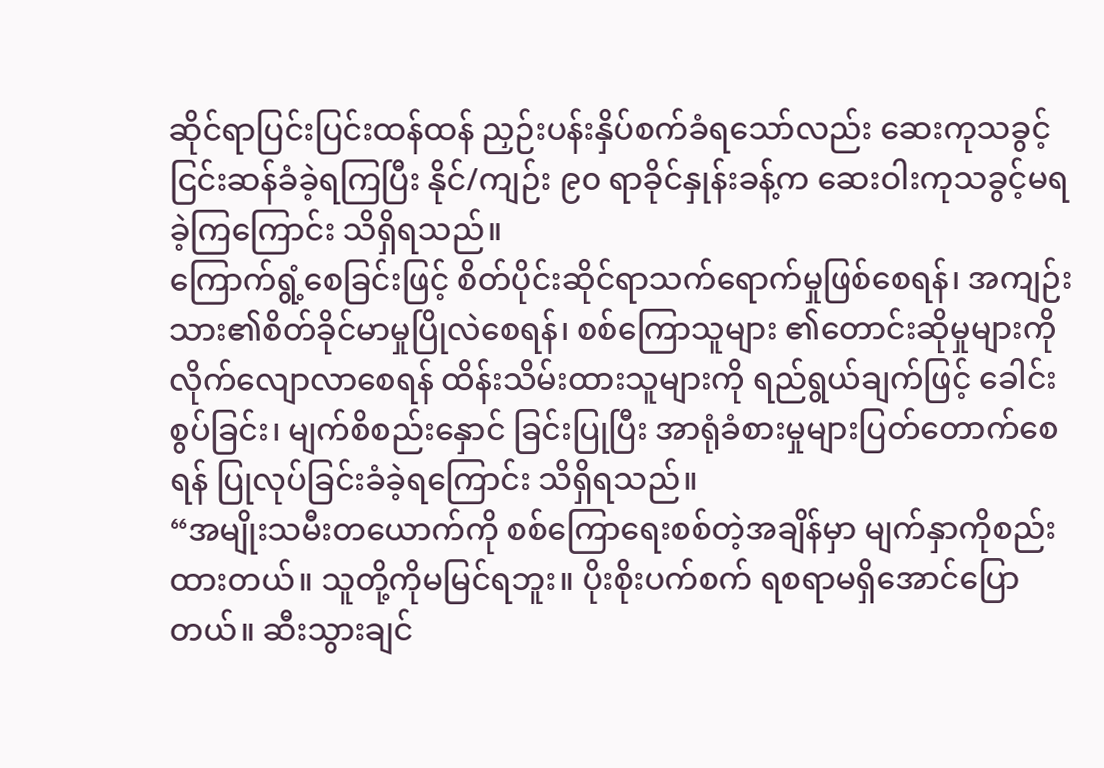ဆိုင်ရာပြင်းပြင်းထန်ထန် ညှဉ်းပန်းနှိပ်စက်ခံရသော်လည်း ဆေးကုသခွင့်ငြင်းဆန်ခံခဲ့ရကြပြီး နိုင်/ကျဉ်း ၉၀ ရာခိုင်နှုန်းခန့်က ဆေးဝါးကုသခွင့်မရခဲ့ကြကြောင်း သိရှိရသည်။
ကြောက်ရွံ့စေခြင်းဖြင့် စိတ်ပိုင်းဆိုင်ရာသက်ရောက်မှုဖြစ်စေရန်၊ အကျဉ်းသား၏စိတ်ခိုင်မာမှုပြိုလဲစေရန်၊ စစ်ကြောသူများ ၏တောင်းဆိုမှုများကို လိုက်လျောလာစေရန် ထိန်းသိမ်းထားသူများကို ရည်ရွယ်ချက်ဖြင့် ခေါင်းစွပ်ခြင်း၊ မျက်စိစည်းနှောင် ခြင်းပြုပြီး အာရုံခံစားမှုများပြတ်တောက်စေရန် ပြုလုပ်ခြင်းခံခဲ့ရကြောင်း သိရှိရသည်။
“အမျိုးသမီးတယောက်ကို စစ်ကြောရေးစစ်တဲ့အချိန်မှာ မျက်နှာကိုစည်းထားတယ်။ သူတို့ကိုမမြင်ရဘူး။ ပိုးစိုးပက်စက် ရစရာမရှိအောင်ပြောတယ်။ ဆီးသွားချင်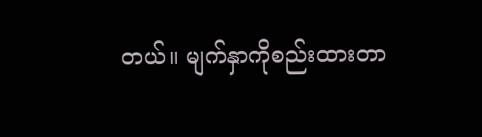တယ်။ မျက်နှာကိုစည်းထားတာ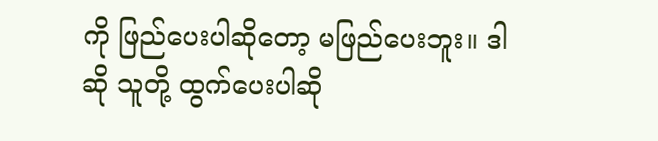ကို ဖြည်ပေးပါဆိုတော့ မဖြည်ပေးဘူး။ ဒါဆို သူတို့ ထွက်ပေးပါဆို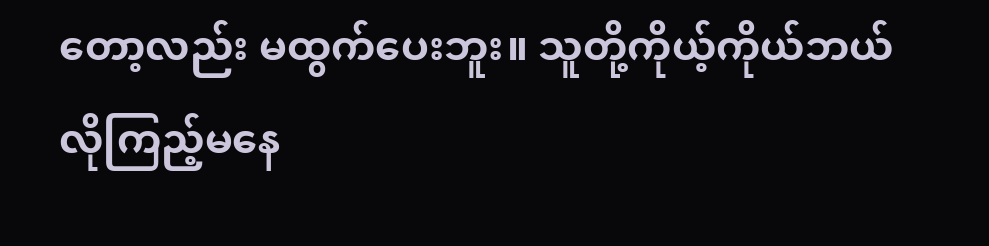တော့လည်း မထွက်ပေးဘူး။ သူတို့ကိုယ့်ကိုယ်ဘယ်လိုကြည့်မနေ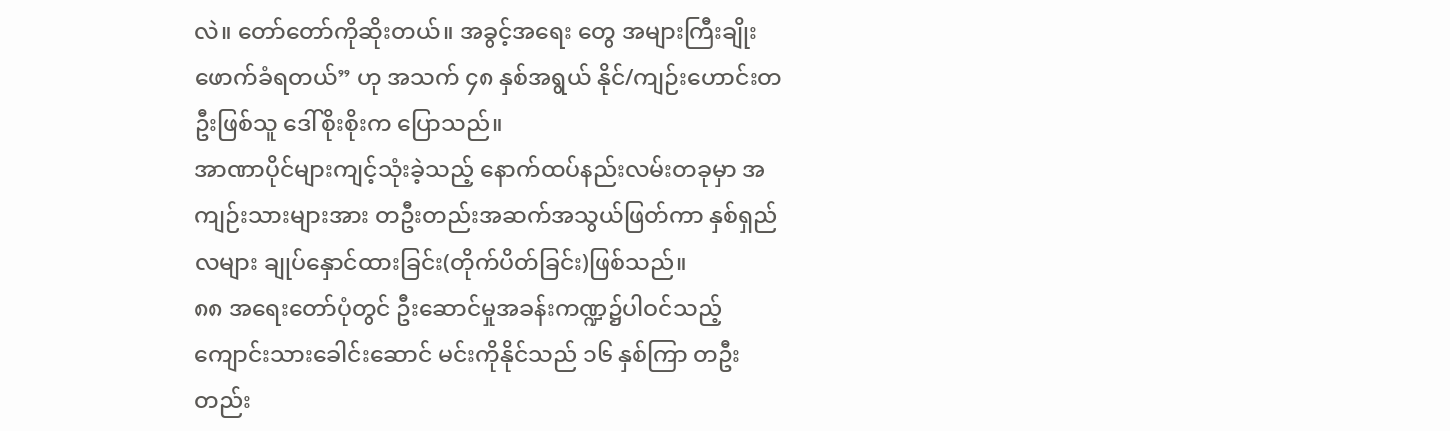လဲ။ တော်တော်ကိုဆိုးတယ်။ အခွင့်အရေး တွေ အများကြီးချိုးဖောက်ခံရတယ်” ဟု အသက် ၄၈ နှစ်အရွယ် နိုင်/ကျဉ်းဟောင်းတဦးဖြစ်သူ ဒေါ်စိုးစိုးက ပြောသည်။
အာဏာပိုင်များကျင့်သုံးခဲ့သည့် နောက်ထပ်နည်းလမ်းတခုမှာ အကျဉ်းသားများအား တဦးတည်းအဆက်အသွယ်ဖြတ်ကာ နှစ်ရှည်လများ ချုပ်နှောင်ထားခြင်း(တိုက်ပိတ်ခြင်း)ဖြစ်သည်။
၈၈ အရေးတော်ပုံတွင် ဦးဆောင်မှုအခန်းကဏ္ဍ၌ပါဝင်သည့် ကျောင်းသားခေါင်းဆောင် မင်းကိုနိုင်သည် ၁၆ နှစ်ကြာ တဦး တည်း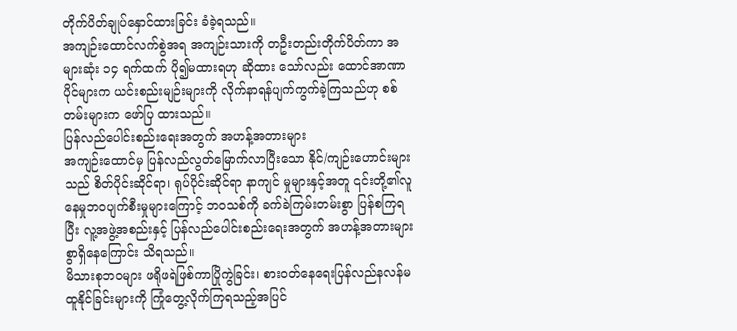တိုက်ပိတ်ချုပ်နှောင်ထားခြင်း ခံခဲ့ရသည်။
အကျဉ်းထောင်လက်စွဲအရ အကျဉ်းသားကို တဦးတည်းတိုက်ပိတ်ကာ အများဆုံး ၁၄ ရက်ထက် ပို၍မထားရဟု ဆိုထား သော်လည်း ထောင်အာဏာပိုင်များက ယင်းစည်းမျဉ်းများကို လိုက်နာရန်ပျက်ကွက်ခဲ့ကြသည်ဟု စစ်တမ်းများက ဖော်ပြ ထားသည်။
ပြန်လည်ပေါင်းစည်းရေးအတွက် အဟန့်အတားများ
အကျဉ်းထောင်မှ ပြန်လည်လွတ်မြောက်လာပြီးသော နိုင်/ကျဉ်းဟောင်းများသည် စိတ်ပိုင်းဆိုင်ရာ၊ ရုပ်ပိုင်းဆိုင်ရာ နာကျင် မှုများနှင့်အတူ ၎င်းတို့၏လူနေမှုဘဝပျက်စီးမှုများကြောင့် ဘဝသစ်ကို ခက်ခဲကြမ်းတမ်းစွာ ပြန်စကြရပြီး လူ့အဖွဲ့အစည်းနှင့် ပြန်လည်ပေါင်းစည်းရေးအတွက် အဟန့်အတားများစွာရှိနေကြောင်း သိရသည်။
မိသားစုဘဝများ ဖရိုဖရဲဖြစ်ကာပြိုကွဲခြင်း၊ စားဝတ်နေရေးပြန်လည်နလန်မထူနိုင်ခြင်းများကို ကြုံတွေ့လိုက်ကြရသည့်အပြင်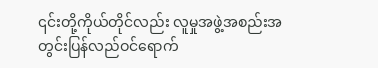၎င်းတို့ကိုယ်တိုင်လည်း လူမှုအဖွဲ့အစည်းအတွင်းပြန်လည်ဝင်ရောက်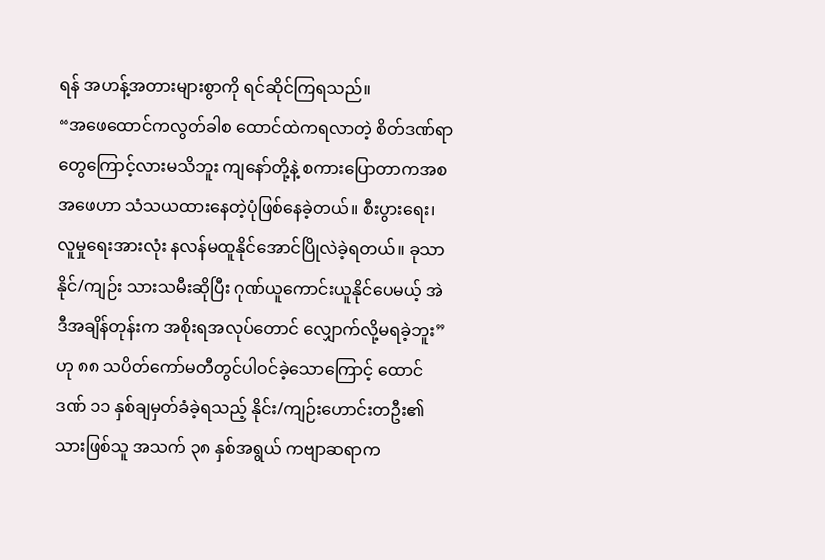ရန် အဟန့်အတားများစွာကို ရင်ဆိုင်ကြရသည်။
“အဖေထောင်ကလွတ်ခါစ ထောင်ထဲကရလာတဲ့ စိတ်ဒဏ်ရာတွေကြောင့်လားမသိဘူး ကျနော်တို့နဲ့ စကားပြောတာကအစ အဖေဟာ သံသယထားနေတဲ့ပုံဖြစ်နေခဲ့တယ်။ စီးပွားရေး၊ လူမှုရေးအားလုံး နလန်မထူနိုင်အောင်ပြိုလဲခဲ့ရတယ်။ ခုသာ နိုင်/ကျဉ်း သားသမီးဆိုပြီး ဂုဏ်ယူကောင်းယူနိုင်ပေမယ့် အဲဒီအချိန်တုန်းက အစိုးရအလုပ်တောင် လျှောက်လို့မရခဲ့ဘူး” ဟု ၈၈ သပိတ်ကော်မတီတွင်ပါဝင်ခဲ့သောကြောင့် ထောင်ဒဏ် ၁၁ နှစ်ချမှတ်ခံခဲ့ရသည့် နိုင်း/ကျဉ်းဟောင်းတဦး၏ သားဖြစ်သူ အသက် ၃၈ နှစ်အရွယ် ကဗျာဆရာက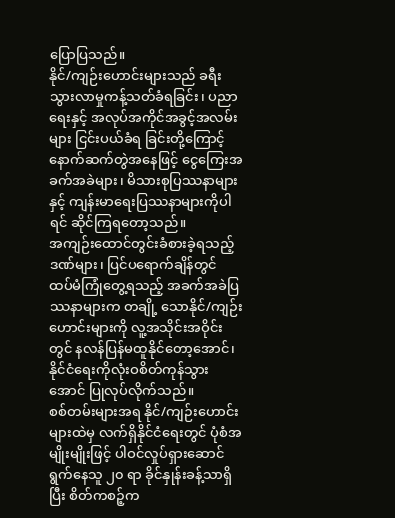ပြောပြသည်။
နိုင်/ကျဉ်းဟောင်းများသည် ခရီးသွားလာမှုကန့်သတ်ခံရခြင်း၊ ပညာရေးနှင့် အလုပ်အကိုင်အခွင့်အလမ်းများ ငြင်းပယ်ခံရ ခြင်းတို့ကြောင့် နောက်ဆက်တွဲအနေဖြင့် ငွေကြေးအခက်အခဲများ၊ မိသားစုပြဿနာများနှင့် ကျန်းမာရေးပြဿနာများကိုပါ ရင် ဆိုင်ကြရတော့သည်။
အကျဉ်းထောင်တွင်းခံစားခဲ့ရသည့်ဒဏ်များ၊ ပြင်ပရောက်ချိန်တွင် ထပ်မံကြုံတွေ့ရသည့် အခက်အခဲပြဿနာများက တချို့ သောနိုင်/ကျဉ်းဟောင်းများကို လူ့အသိုင်းအဝိုင်းတွင် နလန်ပြန်မထူနိုင်တော့အောင်၊ နိုင်ငံရေးကိုလုံးဝစိတ်ကုန်သွားအောင် ပြုလုပ်လိုက်သည်။
စစ်တမ်းများအရ နိုင်/ကျဉ်းဟောင်းများထဲမှ လက်ရှိနိုင်ငံရေးတွင် ပုံစံအမျိုးမျိုးဖြင့် ပါဝင်လှုပ်ရှားဆောင်ရွက်နေသူ ၂၀ ရာ ခိုင်နှုန်းခန့်သာရှိပြီး စိတ်ကစဉ့်က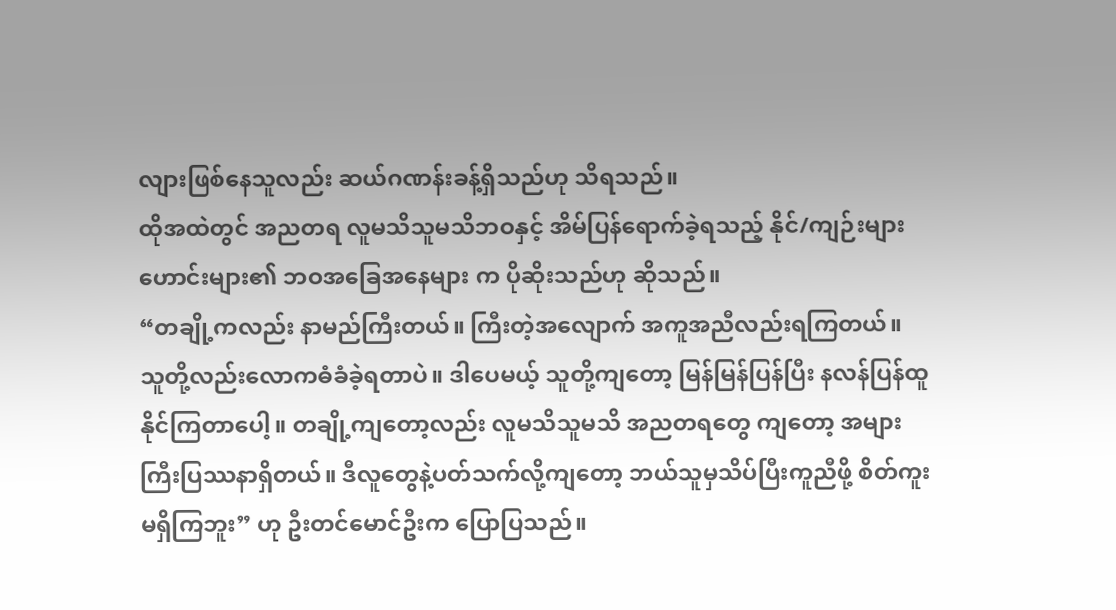လျားဖြစ်နေသူလည်း ဆယ်ဂဏန်းခန့်ရှိသည်ဟု သိရသည်။
ထိုအထဲတွင် အညတရ လူမသိသူမသိဘဝနှင့် အိမ်ပြန်ရောက်ခဲ့ရသည့် နိုင်/ကျဉ်းများဟောင်းများ၏ ဘဝအခြေအနေများ က ပိုဆိုးသည်ဟု ဆိုသည်။
“တချို့ကလည်း နာမည်ကြီးတယ်။ ကြီးတဲ့အလျောက် အကူအညီလည်းရကြတယ်။ သူတို့လည်းလောကဓံခံခဲ့ရတာပဲ။ ဒါပေမယ့် သူတို့ကျတော့ မြန်မြန်ပြန်ပြီး နလန်ပြန်ထူနိုင်ကြတာပေါ့။ တချို့ကျတော့လည်း လူမသိသူမသိ အညတရတွေ ကျတော့ အများကြီးပြဿနာရှိတယ်။ ဒီလူတွေနဲ့ပတ်သက်လို့ကျတော့ ဘယ်သူမှသိပ်ပြီးကူညီဖို့ စိတ်ကူးမရှိကြဘူး” ဟု ဦးတင်မောင်ဦးက ပြောပြသည်။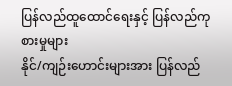ပြန်လည်ထူထောင်ရေးနှင့် ပြန်လည်ကုစားမှုများ
နိုင်/ကျဉ်းဟောင်းများအား ပြန်လည်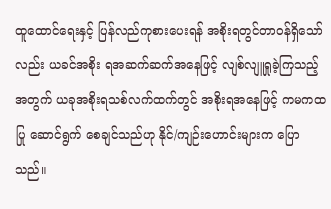ထူထောင်ရေးနှင့် ပြန်လည်ကုစားပေးရန် အစိုးရတွင်တာဝန်ရှိသော်လည်း ယခင်အစိုး ရအဆက်ဆက်အနေဖြင့် လျစ်လျူရှုခဲ့ကြသည့်အတွက် ယခုအစိုးရသစ်လက်ထက်တွင် အစိုးရအနေဖြင့် ကမကထပြု ဆောင်ရွက် စေချင်သည်ဟု နိုင်/ကျဉ်းဟောင်းများက ပြောသည်။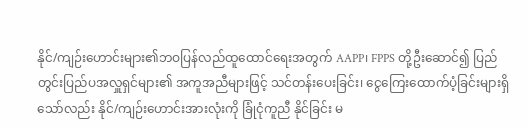နိုင်/ကျဉ်းဟောင်းများ၏ဘဝပြန်လည်ထူထောင်ရေးအတွက် AAPP၊ FPPS တို့ဦးဆောင်၍ ပြည်တွင်းပြည်ပအလှူရှင်များ၏ အကူအညီများဖြင့် သင်တန်းပေးခြင်း၊ ငွေကြေးထောက်ပံ့ခြင်းများရှိသော်လည်း နိုင်/ကျဉ်းဟောင်းအားလုံးကို ခြုံငုံကူညီ နိုင်ခြင်း မ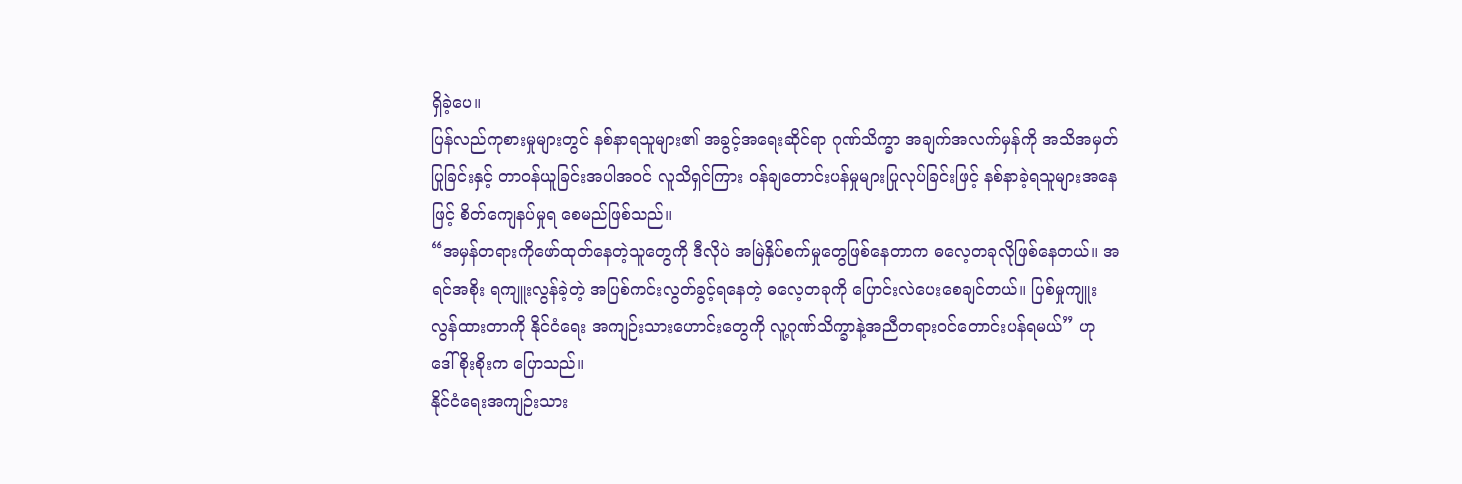ရှိခဲ့ပေ။
ပြန်လည်ကုစားမှုများတွင် နစ်နာရသူများ၏ အခွင့်အရေးဆိုင်ရာ ဂုဏ်သိက္ခာ အချက်အလက်မှန်ကို အသိအမှတ်ပြုခြင်းနှင့် တာဝန်ယူခြင်းအပါအဝင် လူသိရှင်ကြား ဝန်ချတောင်းပန်မှုများပြုလုပ်ခြင်းဖြင့် နစ်နာခဲ့ရသူများအနေဖြင့် စိတ်ကျေနပ်မှုရ စေမည်ဖြစ်သည်။
“အမှန်တရားကိုဖော်ထုတ်နေတဲ့သူတွေကို ဒီလိုပဲ အမြဲနှိပ်စက်မှုတွေဖြစ်နေတာက ဓလေ့တခုလိုဖြစ်နေတယ်။ အရင်အစိုး ရကျူးလွန်ခဲ့တဲ့ အပြစ်ကင်းလွတ်ခွင့်ရနေတဲ့ ဓလေ့တခုကို ပြောင်းလဲပေးစေချင်တယ်။ ပြစ်မှုကျူးလွန်ထားတာကို နိုင်ငံရေး အကျဉ်းသားဟောင်းတွေကို လူ့ဂုဏ်သိက္ခာနဲ့အညီတရားဝင်တောင်းပန်ရမယ်” ဟု ဒေါ်စိုးစိုးက ပြောသည်။
နိုင်ငံရေးအကျဉ်းသား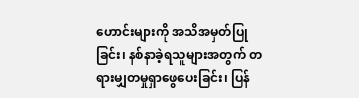ဟောင်းများကို အသိအမှတ်ပြုခြင်း၊ နစ်နာခဲ့ရသူများအတွက် တရားမျှတမှုရှာဖွေပေးခြင်း၊ ပြန်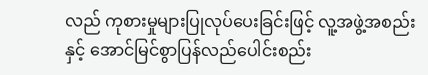လည် ကုစားမှုများပြုလုပ်ပေးခြင်းဖြင့် လူ့အဖွဲ့အစည်းနှင့် အောင်မြင်စွာပြန်လည်ပေါင်းစည်း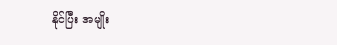နိုင်ပြီး အမျိုး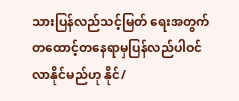သားပြန်လည်သင့်မြတ် ရေးအတွက် တထောင့်တနေရာမှပြန်လည်ပါဝင်လာနိုင်မည်ဟု နိုင်/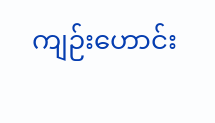ကျဉ်းဟောင်း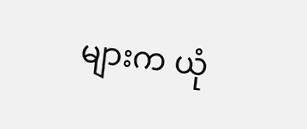များက ယုံ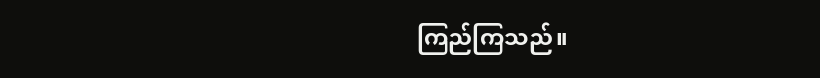ကြည်ကြသည်။